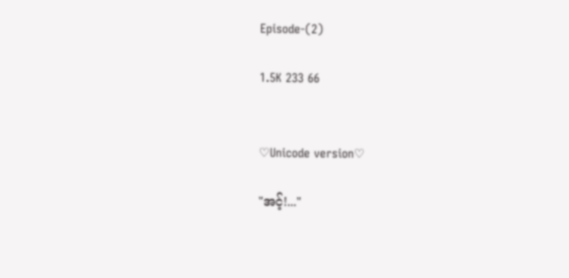Episode-(2)

1.5K 233 66


♡Unicode version♡

"အင့်!..."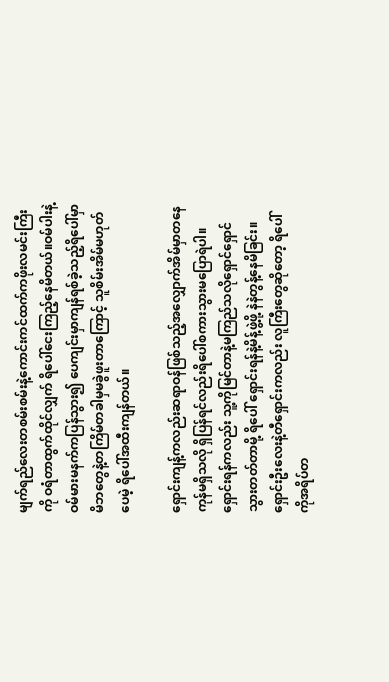မျက်ရည်လေးတစမ်းစမ်းနဲ့ကောင်းကင်ထက်ကဖိုးလမင်းကြီးကို ဝရံတာထွက်ထိုင်လျှက် ရိပေါ်ငေးကြည့်နေမိတယ်။ဝမ်ပါးနဲ့ဝမ်မားမနက်ကပြန်သွား၍ ပေကျင်းမှာကျန်ရစ်ခဲ့သည့်ရိပေါ်မှာ မိဘတွေနဲ့တကြိမ်တခါမှမခွဲဖူးတာကြောင့် သူစိမ်းအိမ်မဟုတ်ပေမဲ့ ရိပေါ်အထီးကျန်တယ်။

ရှောင်းကျန့်ကလည်းဆရာဝန်ဖြစ်သည့်အလျှောက်အိမ်မှာတနေကုန်မရှိသလို ရှိပြန်ရင်လည်းရိပေါ်စကားသွားမပြောရဲပါ။ရှောင်းရန်ကလည်း သူ့ကိုမြင်တာနဲ့မကြည်သလိုရှောင်ရှောင်သွားတတ်တာမို့ ရိပေါ် ရှောင်းရန်နဲ့မိန့်ဖွဲ့ဖို့ နဲနဲတွန့်နေမိခြင်း။ရှောင်းဦးလေးနဲ့တီရှောင်းကလည်း လူကြီးတွေဆိုတော့ ရိပေါ်ကိုအရိပ်တ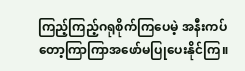ကြည့်ကြည့်ဂရုစိုက်ကြပေမဲ့ အနီးကပ်တော့ကြာကြာအဖော်မပြုပေးနိုင်ကြ။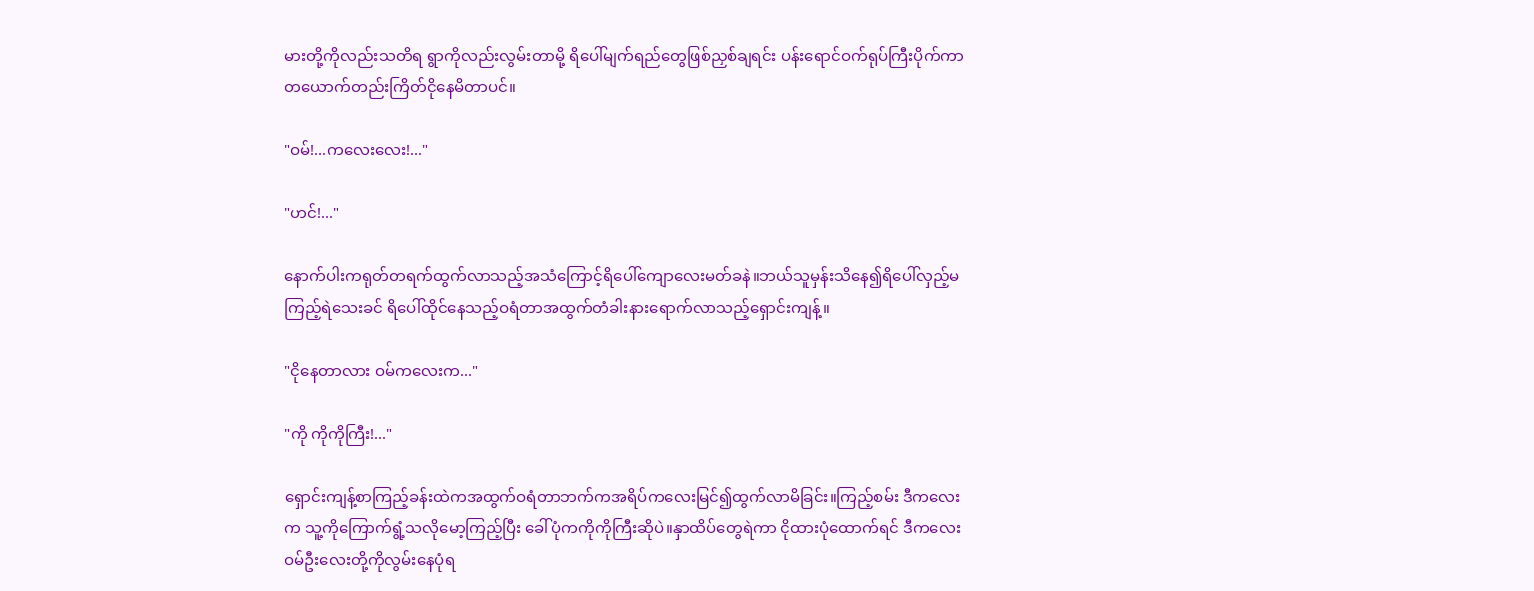မားတို့ကိုလည်းသတိရ ရွာကိုလည်းလွမ်းတာမို့ ရိပေါ်မျက်ရည်တွေဖြစ်ညှစ်ချရင်း ပန်းရောင်ဝက်ရုပ်ကြီးပိုက်ကာ တယောက်တည်းကြိတ်ငိုနေမိတာပင်။

"ဝမ်!...ကလေးလေး!..."

"ဟင်!..."

နောက်ပါးကရုတ်တရက်ထွက်လာသည့်အသံကြောင့်ရိပေါ်ကျောလေးမတ်ခနဲ။ဘယ်သူမှန်းသိနေ၍ရိပေါ်လှည့်မကြည့်ရဲသေးခင် ရိပေါ်ထိုင်နေသည့်ဝရံတာအထွက်တံခါးနားရောက်လာသည့်ရှောင်းကျန့်။

"ငိုနေတာလား ဝမ်ကလေးက..."

"ကို ကိုကိုကြီး!..."

ရှောင်းကျန့်စာကြည့်ခန်းထဲကအထွက်ဝရံတာဘက်ကအရိပ်ကလေးမြင်၍ထွက်လာမိခြင်း။ကြည့်စမ်း ဒီကလေးက သူ့ကိုကြောက်ရွံ့သလိုမော့ကြည့်ပြီး ခေါ်ပုံကကိုကိုကြီးဆိုပဲ။နှာထိပ်တွေရဲကာ ငိုထားပုံထောက်ရင် ဒီကလေး ဝမ်ဦးလေးတို့ကိုလွမ်းနေပုံရ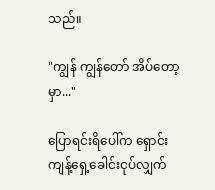သည်။

"ကျွန် ကျွန်တော် အိပ်တော့မှာ..."

ပြောရင်းရိပေါ်က ရှောင်းကျန့်ရှေ့ခေါင်းငုပ်လျှက်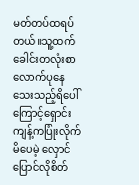မတ်တပ်ထရပ်တယ်။သူ့ထက်ခေါင်းတလုံးစာလောက်ပုနေသေးသည့်ရိပေါ်ကြောင့်ရှောင်းကျန့်ကပြုံးလိုက်မိပေမဲ့ လှောင်ပြောင်လိုစိတ်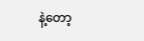နဲ့တော့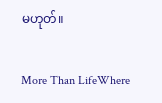မဟုတ်။

More Than LifeWhere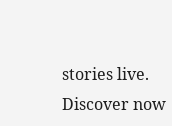stories live. Discover now